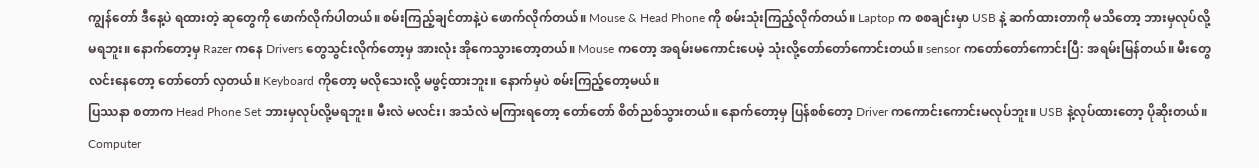ကျွန်တော် ဒီနေ့ပဲ ရထားတဲ့ ဆုတွေကို ဖောက်လိုက်ပါတယ်။ စမ်းကြည့်ချင်တာနဲ့ပဲ ဖောက်လိုက်တယ်။ Mouse & Head Phone ကို စမ်းသုံးကြည့်လိုက်တယ်။ Laptop က စစချင်းမှာ USB နဲ့ ဆက်ထားတာကို မသိတော့ ဘားမှလုပ်လို့မရဘူး။ နောက်တော့မှ Razer ကနေ Drivers တွေသွင်းလိုက်တော့မှ အားလုံး အိုကေသွားတော့တယ်။ Mouse ကတော့ အရမ်းမကောင်းပေမဲ့ သုံးလို့တော်တော်ကောင်းတယ်။ sensor ကတော်တော်ကောင်းပြီ: အရမ်းမြန်တယ်။ မီးတွေလင်းနေတော့ တော်တော် လှတယ်။ Keyboard ကိုတော့ မလိုသေးလို့ မဖွင့်ထားဘူး။ နောက်မှပဲ စမ်းကြည့်တော့မယ်။
ပြဿနာ စတာက Head Phone Set ဘားမှလုပ်လို့မရဘူး။ မီးလဲ မလင်း၊ အသံလဲ မကြားရတော့ တော်တော် စိတ်ညစ်သွားတယ်။ နောက်တော့မှ ပြန်စစ်တော့ Driver ကကောင်းကောင်းမလုပ်ဘူး။ USB နဲ့လုပ်ထားတော့ ပိုဆိုးတယ်။ Computer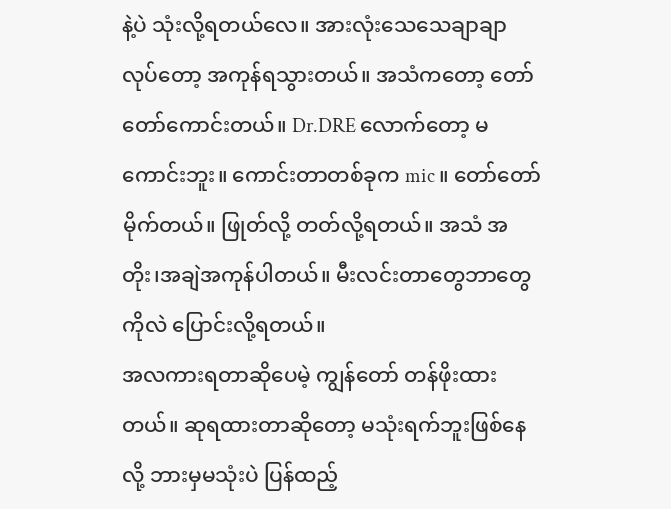နဲ့ပဲ သုံးလို့ရတယ်လေ။ အားလုံးသေသေချာချာ လုပ်တော့ အကုန်ရသွားတယ်။ အသံကတော့ တော်တော်ကောင်းတယ်။ Dr.DRE လောက်တော့ မကောင်းဘူး။ ကောင်းတာတစ်ခုက mic ။ တော်တော်မိုက်တယ်။ ဖြုတ်လို့ တတ်လို့ရတယ်။ အသံ အတိုး၊အချဲအကုန်ပါတယ်။ မီးလင်းတာတွေဘာတွေကိုလဲ ပြောင်းလို့ရတယ်။
အလကားရတာဆိုပေမဲ့ ကျွန်တော် တန်ဖိုးထားတယ်။ ဆုရထားတာဆိုတော့ မသုံးရက်ဘူးဖြစ်နေလို့ ဘားမှမသုံးပဲ ပြန်ထည့်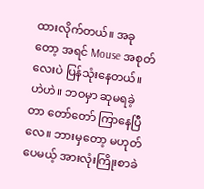ထားလိုက်တယ်။ အခုတော့ အရင် Mouse အစုတ်လေးပဲ ပြန်သုံးနေတယ်။ ဟဲဟဲ။ ဘဝမှာ ဆုမရခဲ့တာ တော်တော် ကြာနေပြီလေ။ ဘားမှတော့ မဟုတ်ပေမယ့် အားလုံးကြိုးစာခဲ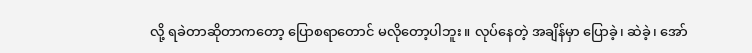လို့ ရခဲတာဆိုတာကတော့ ပြောစရာတောင် မလိုတော့ပါဘူး။ လုပ်နေတဲ့ အချိန်မှာ ပြောခဲ့၊ ဆဲခဲ့၊ အော်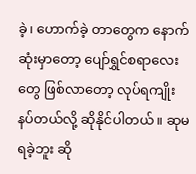ခဲ့၊ ဟောက်ခဲ့ တာတွေက နောက်ဆုံးမှာတော့ ပျော်ရွှင်စရာလေးတွေ ဖြစ်လာတော့ လုပ်ရကျိုးနပ်တယ်လို့ ဆိုနိုင်ပါတယ်။ ဆုမရခဲ့ဘူး ဆို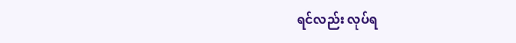ရင်လည်း လုပ်ရ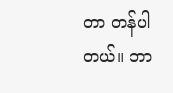တာ တန်ပါတယ်။ ဘာ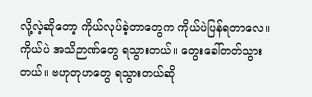လို့လဲ့ဆိုတော့ ကိုယ်လုပ်ခဲ့တာတွေက ကိုယ်ပဲပြန်ရတာလေ။ ကိုယ်ပဲ အသိဉာဏ်တွေ ရသွားတယ်။ တွေးခေါ်တတ်သွားတယ်။ ဗဟုတုဟတွေ ရသွားတယ်ဆို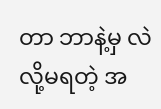တာ ဘာနဲ့မှ လဲလို့မရတဲ့ အ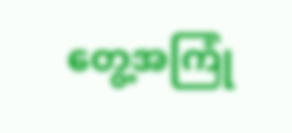တွေ့အကြုံ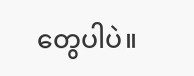တွေပါပဲ။